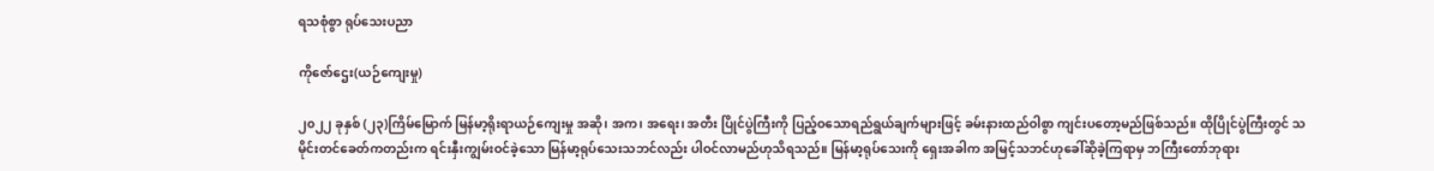ရသစုံစွာ ရုပ်သေးပညာ

ကိုဇော်ဌေး(ယဉ်ကျေးမှု)

၂၀၂၂ ခုနှစ် (၂၃)ကြိမ်မြောက် မြန်မာ့ရိုးရာယဉ်ကျေးမှု အဆို၊ အက၊ အရေး၊ အတီး ပြိုင်ပွဲကြီးကို ပြည့်ဝသောရည်ရွယ်ချက်များဖြင့် ခမ်းနားထည်ဝါစွာ ကျင်းပတော့မည်ဖြစ်သည်။ ထိုပြိုင်ပွဲကြီးတွင် သမိုင်းတင်ခေတ်ကတည်းက ရင်းနှီးကျွမ်းဝင်ခဲ့သော မြန်မာ့ရုပ်သေးသဘင်လည်း ပါဝင်လာမည်ဟုသိရသည်။ မြန်မာ့ရုပ်သေးကို ရှေးအခါက အမြင့်သဘင်ဟုခေါ်ဆိုခဲ့ကြရာမှ ဘကြီးတော်ဘုရား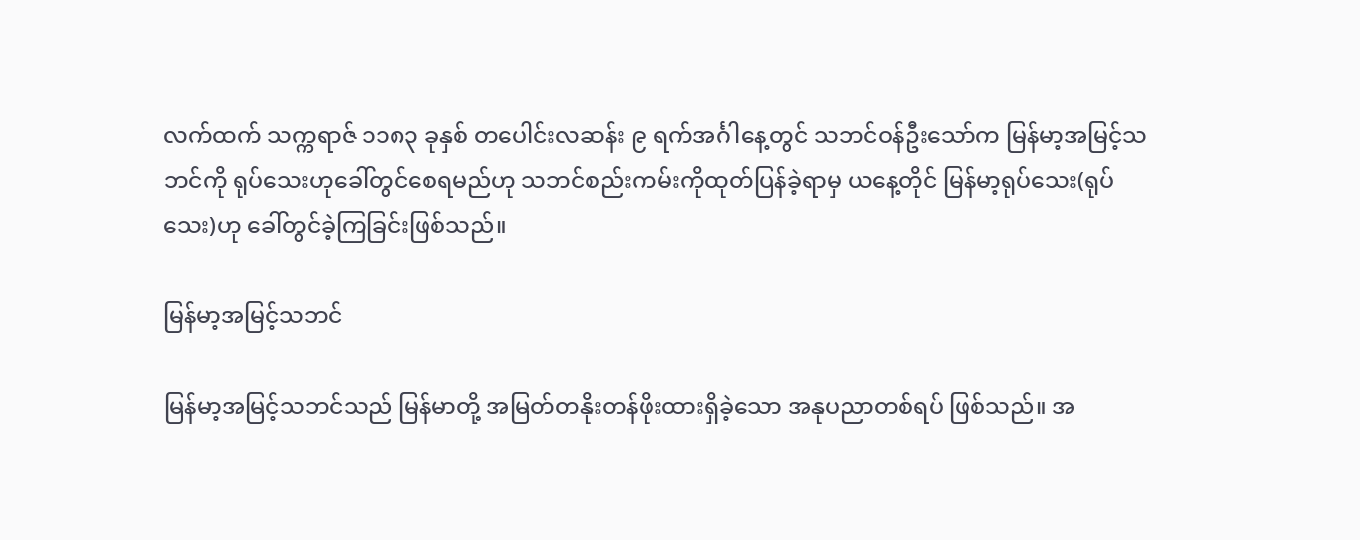လက်ထက် သက္ကရာဇ် ၁၁၈၃ ခုနှစ် တပေါင်းလဆန်း ၉ ရက်အင်္ဂါနေ့တွင် သဘင်ဝန်ဦးသော်က မြန်မာ့အမြင့်သဘင်ကို ရုပ်သေးဟုခေါ်တွင်စေရမည်ဟု သဘင်စည်းကမ်းကိုထုတ်ပြန်ခဲ့ရာမှ ယနေ့တိုင် မြန်မာ့ရုပ်သေး(ရုပ်သေး)ဟု ခေါ်တွင်ခဲ့ကြခြင်းဖြစ်သည်။

မြန်မာ့အမြင့်သဘင်

မြန်မာ့အမြင့်သဘင်သည် မြန်မာတို့ အမြတ်တနိုးတန်ဖိုးထားရှိခဲ့သော အနုပညာတစ်ရပ် ဖြစ်သည်။ အ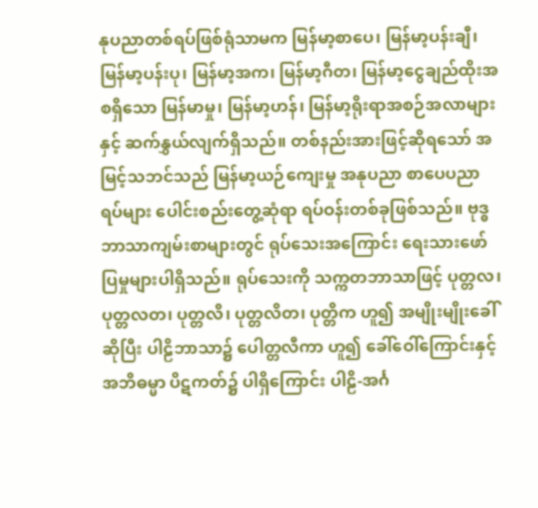နုပညာတစ်ရပ်ဖြစ်ရုံသာမက မြန်မာ့စာပေ၊ မြန်မာ့ပန်းချီ၊ မြန်မာ့ပန်းပု၊ မြန်မာ့အက၊ မြန်မာ့ဂီတ၊ မြန်မာ့ငွေချည်ထိုးအစရှိသော မြန်မာမှု၊ မြန်မာ့ဟန်၊ မြန်မာ့ရိုးရာအစဉ်အလာများနှင့် ဆက်နွှယ်လျက်ရှိသည်။ တစ်နည်းအားဖြင့်ဆိုရသော် အမြင့်သဘင်သည် မြန်မာ့ယဉ်ကျေးမှု အနုပညာ စာပေပညာရပ်များ ပေါင်းစည်းတွေ့ဆုံရာ ရပ်ဝန်းတစ်ခုဖြစ်သည်။ ဗုဒ္ဓဘာသာကျမ်းစာများတွင် ရုပ်သေးအကြောင်း ရေးသားဖော်ပြမှုများပါရှိသည်။ ရုပ်သေးကို သက္ကတဘာသာဖြင့် ပုတ္တလ၊ ပုတ္တလတ၊ ပုတ္တလိ၊ ပုတ္တလိတ၊ ပုတ္တိက ဟူ၍ အမျိုးမျိုးခေါ်ဆိုပြီး ပါဠိဘာသာ၌ ပေါတ္တလီကာ ဟူ၍ ခေါ်ဝေါ်ကြောင်းနှင့် အဘိဓမ္မာ ပိဋကတ်၌ ပါရှိကြောင်း ပါဠိ-အင်္ဂ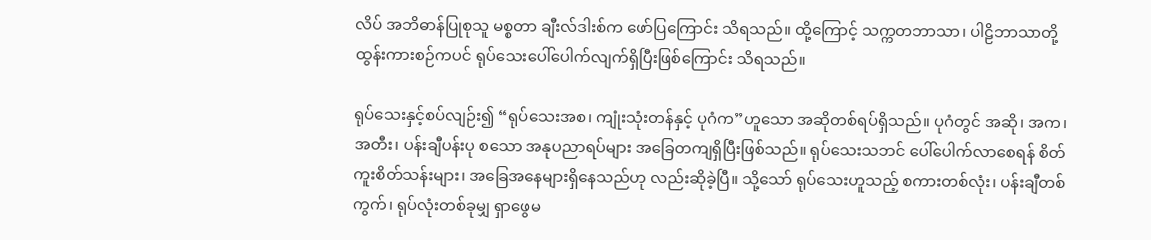လိပ် အဘိဓာန်ပြုစုသူ မစ္စတာ ချီးလ်ဒါးစ်က ဖော်ပြကြောင်း သိရသည်။ ထို့ကြောင့် သက္ကတဘာသာ၊ ပါဠိဘာသာတို့ ထွန်းကားစဉ်ကပင် ရုပ်သေးပေါ်ပေါက်လျက်ရှိပြီးဖြစ်ကြောင်း သိရသည်။

ရုပ်သေးနှင့်စပ်လျဉ်း၍ “ရုပ်သေးအစ၊ ကျုံးသုံးတန်နှင့် ပုဂံက”ဟူသော အဆိုတစ်ရပ်ရှိသည်။ ပုဂံတွင် အဆို၊ အက၊ အတီး၊ ပန်းချီပန်းပု စသော အနုပညာရပ်များ အခြေတကျရှိပြီးဖြစ်သည်။ ရုပ်သေးသဘင် ပေါ်ပေါက်လာစေရန် စိတ်ကူးစိတ်သန်းများ၊ အခြေအနေများရှိနေသည်ဟု လည်းဆိုခဲ့ပြီ။ သို့သော် ရုပ်သေးဟူသည့် စကားတစ်လုံး၊ ပန်းချီတစ်ကွက်၊ ရုပ်လုံးတစ်ခုမျှ ရှာဖွေမ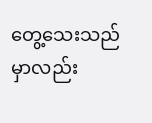တွေ့သေးသည်မှာလည်း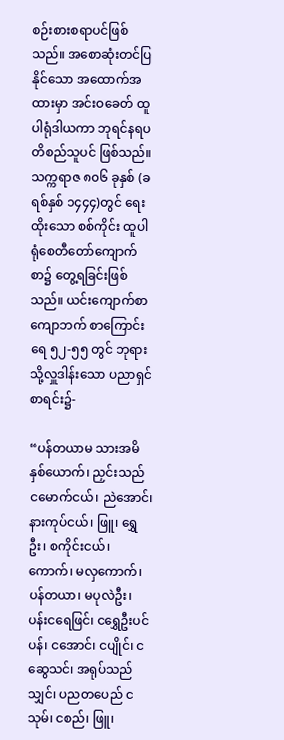စဉ်းစားစရာပင်ဖြစ်သည်။ အစောဆုံးတင်ပြနိုင်သော အထောက်အထားမှာ အင်းဝခေတ် ထူပါရုံဒါယကာ ဘုရင်နရပတိစည်သူပင် ဖြစ်သည်။ သက္ကရာဇ ၈၀၆ ခုနှစ် (ခရစ်နှစ် ၁၄၄၄)တွင် ရေးထိုးသော စစ်ကိုင်း ထူပါရုံစေတီတော်ကျောက်စာ၌ တွေ့ရခြင်းဖြစ်သည်။ ယင်းကျောက်စာကျောဘက် စာကြောင်းရေ ၅၂-၅၅ တွင် ဘုရားသို့လှူဒါန်းသော ပညာရှင်စာရင်း၌-

“ပန်တယာမ သားအမိနှစ်ယောက်၊ ညှင်းသည် ငမောက်ငယ်၊ ညဲအောင်၊ နားကုပ်ငယ်၊ ဖြူ၊ ရွှေဦး၊ စကိုင်းငယ်၊ ကောက်၊ မလှကောက်၊ ပန်တယာ၊ မပုလဲဦး၊ ပန်းငရေဖြင်၊ ငရွှေဦးပင်ပန်၊ ငအောင်၊ ငပျိုင်၊ ငဆွေသင်၊ အရုပ်သည်သျှင်၊ ပညတပေည် ငသုမ်၊ ငစည်၊ ဖြူ၊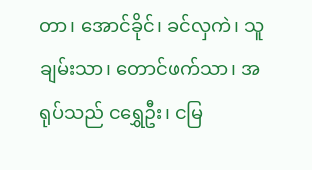တာ၊ အောင်ခိုင်၊ ခင်လှကဲ၊ သူချမ်းသာ၊ တောင်ဖက်သာ၊ အရုပ်သည် ငရွှေဦး၊ ငမြ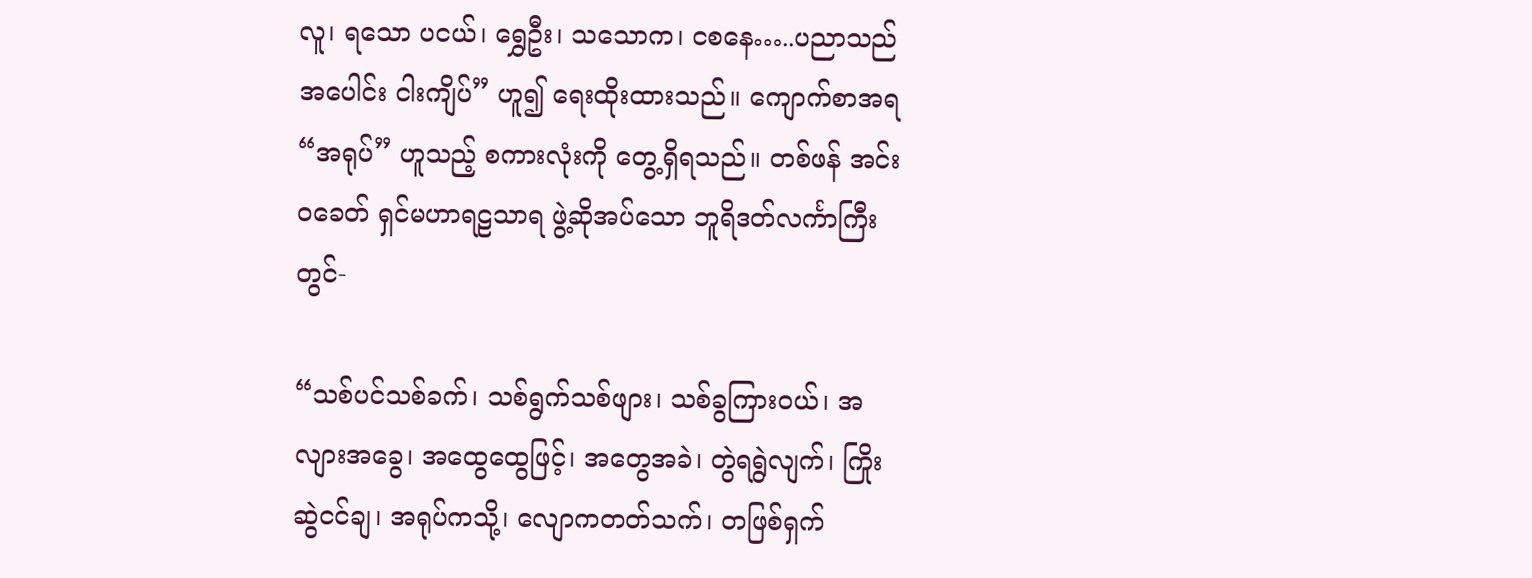လူ၊ ရသော ပငယ်၊ ရွှေဦး၊ သသောက၊ ငစနေ…..ပညာသည်အပေါင်း ငါးကျိပ်” ဟူ၍ ရေးထိုးထားသည်။ ကျောက်စာအရ “အရုပ်” ဟူသည့် စကားလုံးကို တွေ့ရှိရသည်။ တစ်ဖန် အင်းဝခေတ် ရှင်မဟာရဠသာရ ဖွဲ့ဆိုအပ်သော ဘူရိဒတ်လင်္ကာကြီးတွင်-

“သစ်ပင်သစ်ခက်၊ သစ်ရွက်သစ်ဖျား၊ သစ်ခွကြားဝယ်၊ အလျားအခွေ၊ အထွေထွေဖြင့်၊ အတွေအခဲ၊ တွဲရရွဲလျက်၊ ကြိုးဆွဲငင်ချ၊ အရုပ်ကသို့၊ လျောကတတ်သက်၊ တဖြစ်ရှက်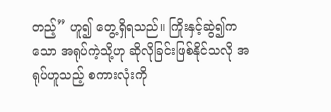တည့်” ဟူ၍ တွေ့ရှိရသည်။ ကြိုးနှင့်ဆွဲ၍ကသော အရုပ်ကဲ့သို့ဟု ဆိုလိုခြင်းဖြစ်နိုင်သလို အရုပ်ဟူသည့် စကားလုံးကို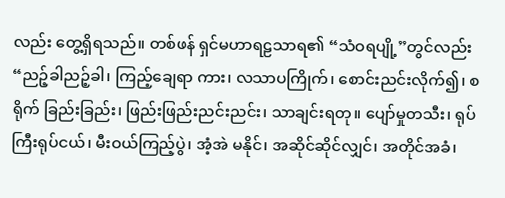လည်း တွေ့ရှိရသည်။ တစ်ဖန် ရှင်မဟာရဠသာရ၏ “သံဝရပျို့”တွင်လည်း “ညဉ့်ခါညဉ့်ခါ၊ ကြည့်ချေရာ ကား၊ လသာပကြိုက်၊ စောင်းညင်းလိုက်၍၊ စရိုက် ခြည်းခြည်း၊ ဖြည်းဖြည်းညင်းညင်း၊ သာချင်းရတု။ ပျော်မှုတသီး၊ ရုပ်ကြီးရုပ်ငယ်၊ မီးဝယ်ကြည့်ပွဲ၊ အံ့အဲ မနိုင်၊ အဆိုင်ဆိုင်လျှင်၊ အတိုင်အခံ၊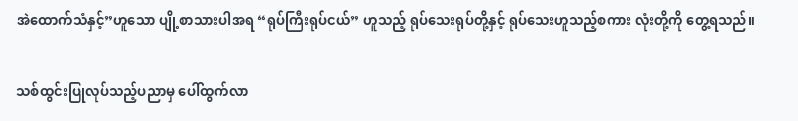အဲထောက်သံနှင့်”ဟူသော ပျို့စာသားပါအရ “ရုပ်ကြီးရုပ်ငယ်” ဟူသည့် ရုပ်သေးရုပ်တို့နှင့် ရုပ်သေးဟူသည့်စကား လုံးတို့ကို တွေ့ရသည်။

သစ်ထွင်းပြုလုပ်သည့်ပညာမှ ပေါ်ထွက်လာ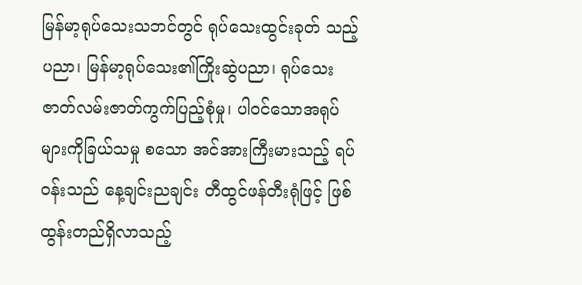မြန်မာ့ရုပ်သေးသဘင်တွင် ရုပ်သေးထွင်းခုတ် သည့်ပညာ၊ မြန်မာ့ရုပ်သေး၏ကြိုးဆွဲပညာ၊ ရုပ်သေး ဇာတ်လမ်းဇာတ်ကွက်ပြည့်စုံမှု၊ ပါဝင်သောအရုပ်များကိုခြယ်သမှု စသော အင်အားကြီးမားသည့် ရပ်ဝန်းသည် နေ့ချင်းညချင်း တီထွင်ဖန်တီးရုံဖြင့် ဖြစ်ထွန်းတည်ရှိလာသည့်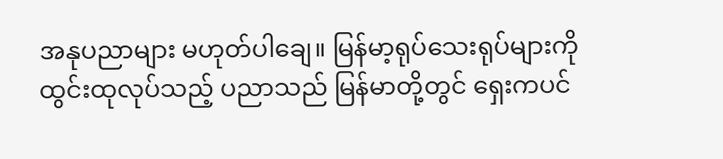အနုပညာများ မဟုတ်ပါချေ။ မြန်မာ့ရုပ်သေးရုပ်များကို ထွင်းထုလုပ်သည့် ပညာသည် မြန်မာတို့တွင် ရှေးကပင်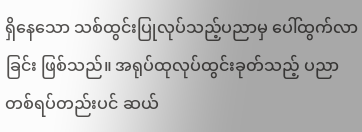ရှိနေသော သစ်ထွင်းပြုလုပ်သည့်ပညာမှ ပေါ်ထွက်လာခြင်း ဖြစ်သည်။ အရုပ်ထုလုပ်ထွင်းခုတ်သည့် ပညာတစ်ရပ်တည်းပင် ဆယ်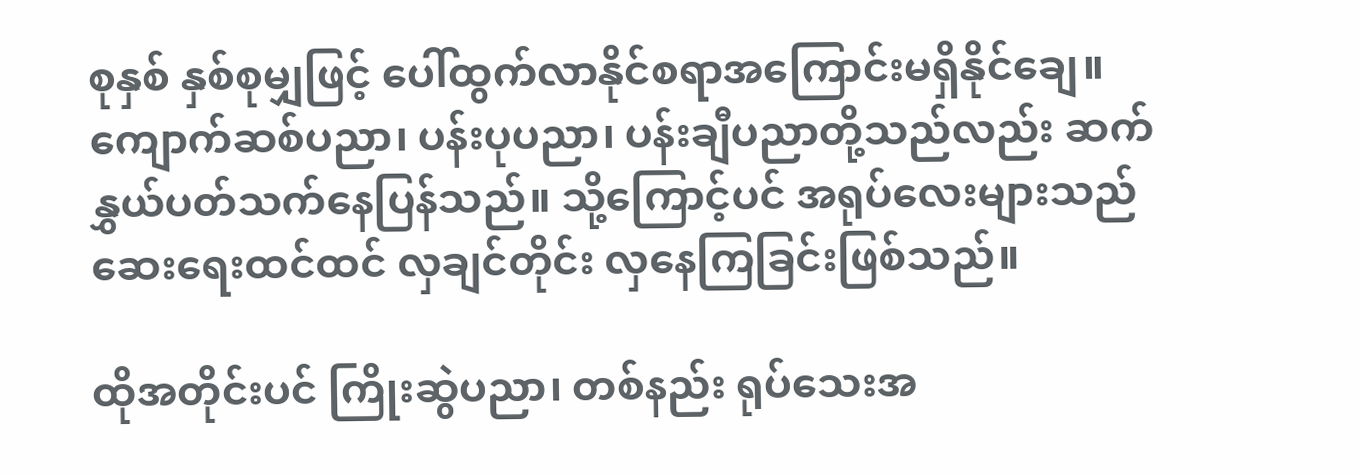စုနှစ် နှစ်စုမျှဖြင့် ပေါ်ထွက်လာနိုင်စရာအကြောင်းမရှိနိုင်ချေ။ ကျောက်ဆစ်ပညာ၊ ပန်းပုပညာ၊ ပန်းချီပညာတို့သည်လည်း ဆက်နွှယ်ပတ်သက်နေပြန်သည်။ သို့ကြောင့်ပင် အရုပ်လေးများသည် ဆေးရေးထင်ထင် လှချင်တိုင်း လှနေကြခြင်းဖြစ်သည်။

ထိုအတိုင်းပင် ကြိုးဆွဲပညာ၊ တစ်နည်း ရုပ်သေးအ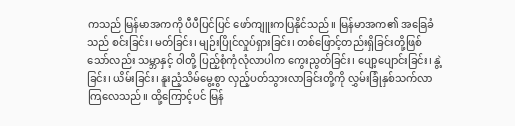ကသည် မြန်မာအကကို ပီပီပြင်ပြင် ဖော်ကျူးကပြနိုင်သည်။ မြန်မာအက၏ အခြေခံသည် စင်းခြင်း၊ မတ်ခြင်း၊ မျဉ်းပြိုင်လှုပ်ရှားခြင်း၊ တစ်ဖြောင့်တည်းရှိခြင်းတို့ဖြစ်သော်လည်း သမ္ဘာနှင့် ဝါတို့ ပြည့်စုံကုံလုံလာပါက ကွေးညွတ်ခြင်း၊ ပျော့ပျောင်းခြင်း၊ နွဲ့ခြင်း၊ ယိမ်းခြင်း၊ နူးညံ့သိမ်မွေ့စွာ လှည့်ပတ်သွားလာခြင်းတို့ကို လွှမ်းခြုံနှစ်သက်လာကြလေသည်။ ထို့ကြောင့်ပင် မြန်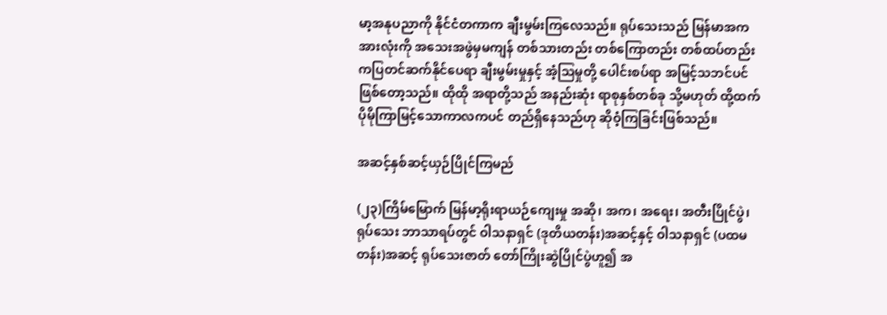မာ့အနုပညာကို နိုင်ငံတကာက ချီးမွမ်းကြလေသည်။ ရုပ်သေးသည် မြန်မာအကအားလုံးကို အသေးအဖွဲမှမကျန် တစ်သားတည်း တစ်ကြောတည်း တစ်ထပ်တည်း ကပြတင်ဆက်နိုင်ပေရာ ချီးမွမ်းမှုနှင့် အံ့ဩမှုတို့ ပေါင်းစပ်ရာ အမြင့်သဘင်ပင်ဖြစ်တော့သည်။ ထိုထို အရာတို့သည် အနည်းဆုံး ရာစုနှစ်တစ်ခု သို့မဟုတ် ထို့ထက် ပိုမိုကြာမြင့်သောကာလကပင် တည်ရှိနေသည်ဟု ဆိုဝံ့ကြခြင်းဖြစ်သည်။

အဆင့်နှစ်ဆင့်ယှဉ်ပြိုင်ကြမည်

(၂၃)ကြိမ်မြောက် မြန်မာ့ရိုးရာယဉ်ကျေးမှု အဆို၊ အက၊ အရေး၊ အတီးပြိုင်ပွဲ၊ ရုပ်သေး ဘာသာရပ်တွင် ဝါသနာရှင် (ဒုတိယတန်း)အဆင့်နှင့် ဝါသနာရှင် (ပထမတန်း)အဆင့် ရုပ်သေးဇာတ် တော်ကြိုးဆွဲပြိုင်ပွဲဟူ၍ အ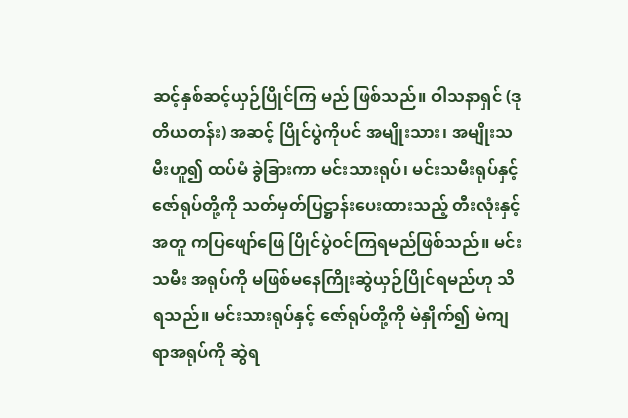ဆင့်နှစ်ဆင့်ယှဉ်ပြိုင်ကြ မည် ဖြစ်သည်။ ဝါသနာရှင် (ဒုတိယတန်း) အဆင့် ပြိုင်ပွဲကိုပင် အမျိုးသား၊ အမျိုးသမီးဟူ၍ ထပ်မံ ခွဲခြားကာ မင်းသားရုပ်၊ မင်းသမီးရုပ်နှင့် ဇော်ရုပ်တို့ကို သတ်မှတ်ပြဋ္ဌာန်းပေးထားသည့် တီးလုံးနှင့်အတူ ကပြဖျော်ဖြေ ပြိုင်ပွဲဝင်ကြရမည်ဖြစ်သည်။ မင်းသမီး အရုပ်ကို မဖြစ်မနေကြိုးဆွဲယှဉ်ပြိုင်ရမည်ဟု သိရသည်။ မင်းသားရုပ်နှင့် ဇော်ရုပ်တို့ကို မဲနှိုက်၍ မဲကျရာအရုပ်ကို ဆွဲရ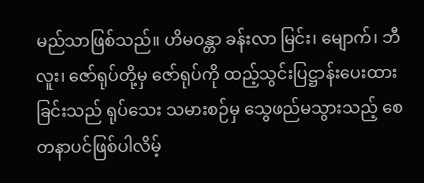မည်သာဖြစ်သည်။ ဟိမဝန္တာ ခန်းလာ မြင်း၊ မျောက်၊ ဘီလူး၊ ဇော်ရုပ်တို့မှ ဇော်ရုပ်ကို ထည့်သွင်းပြဋ္ဌာန်းပေးထားခြင်းသည် ရုပ်သေး သမားစဉ်မှ သွေဖည်မသွားသည့် စေတနာပင်ဖြစ်ပါလိမ့်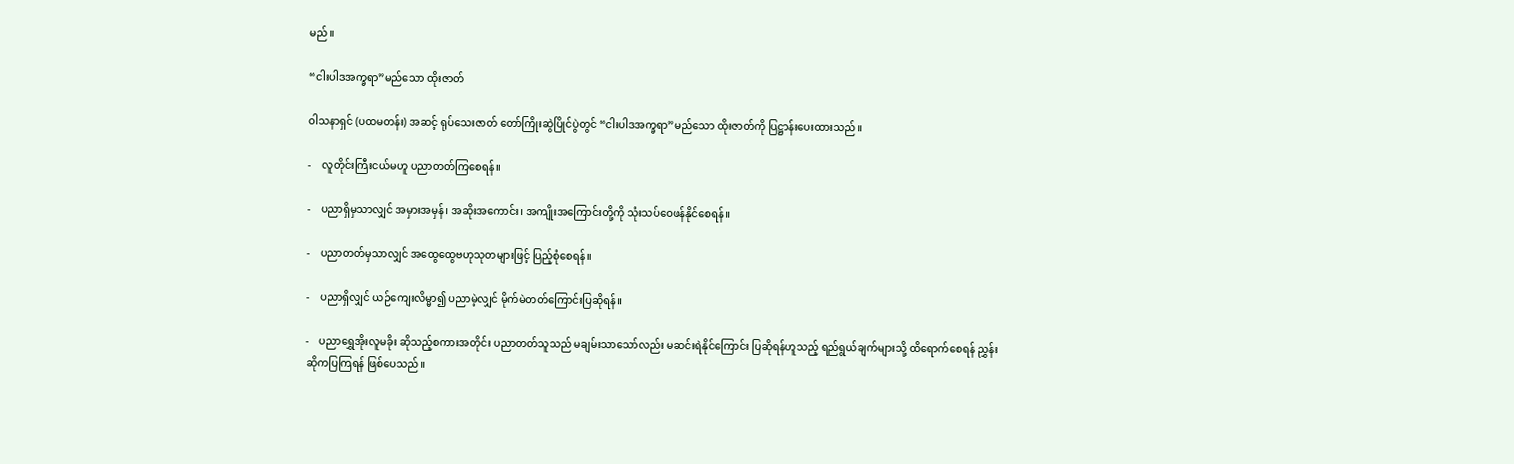မည်။

“ငါးပါဒအက္ခရာ”မည်သော ထိုးဇာတ်

ဝါသနာရှင် (ပထမတန်း) အဆင့် ရုပ်သေးဇာတ် တော်ကြိုးဆွဲပြိုင်ပွဲတွင် “ငါးပါဒအက္ခရာ”မည်သော ထိုးဇာတ်ကို ပြဋ္ဌာန်းပေးထားသည်။

-    လူတိုင်းကြီးငယ်မဟူ ပညာတတ်ကြစေရန်။

-    ပညာရှိမှသာလျှင် အမှားအမှန်၊ အဆိုးအကောင်း၊ အကျိုးအကြောင်းတို့ကို သုံးသပ်ဝေဖန်နိုင်စေရန်။

-    ပညာတတ်မှသာလျှင် အထွေထွေဗဟုသုတများဖြင့် ပြည့်စုံစေရန်။

-    ပညာရှိလျှင် ယဉ်ကျေးလိမ္မာ၍ ပညာမဲ့လျှင် မိုက်မဲတတ်ကြောင်းပြဆိုရန်။

-    ပညာရွှေအိုးလူမခိုး ဆိုသည့်စကားအတိုင်း ပညာတတ်သူသည် မချမ်းသာသော်လည်း မဆင်းရဲနိုင်ကြောင်း ပြဆိုရန်ဟူသည့် ရည်ရွယ်ချက်များသို့ ထိရောက်စေရန် ညွှန်းဆိုကပြကြရန် ဖြစ်ပေသည်။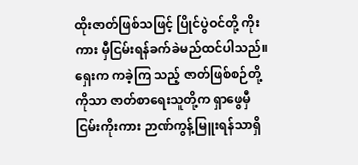ထိုးဇာတ်ဖြစ်သဖြင့် ပြိုင်ပွဲဝင်တို့ ကိုးကား မှီငြမ်းရန်ခက်ခဲမည်ထင်ပါသည်။ ရှေးက ကခဲ့ကြ သည့် ဇာတ်ဖြစ်စဉ်တို့ကိုသာ ဇာတ်စာရေးသူတို့က ရှာဖွေမှီငြမ်းကိုးကား ဉာဏ်ကွန့်မြူးရန်သာရှိ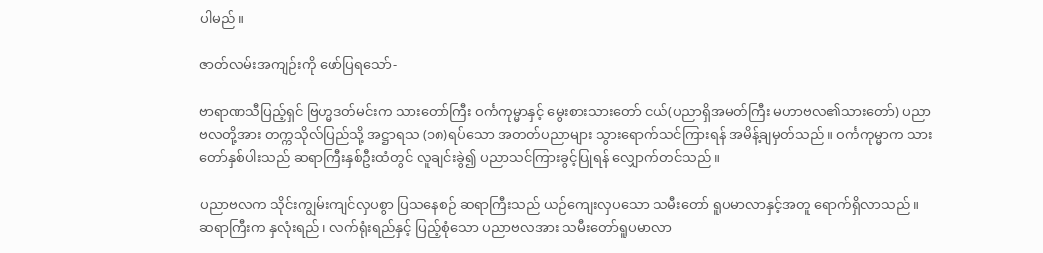ပါမည်။

ဇာတ်လမ်းအကျဉ်းကို ဖော်ပြရသော်-

ဗာရာဏသီပြည့်ရှင် ဗြဟ္မဒတ်မင်းက သားတော်ကြီး ဝင်္ကကုမ္မာနှင့် မွေးစားသားတော် ငယ်(ပညာရှိအမတ်ကြီး မဟာဗလ၏သားတော်) ပညာဗလတို့အား တက္ကသိုလ်ပြည်သို့ အဋ္ဌာရသ (၁၈)ရပ်သော အတတ်ပညာများ သွားရောက်သင်ကြားရန် အမိန့်ချမှတ်သည်။ ဝင်္ကကုမ္မာက သားတော်နှစ်ပါးသည် ဆရာကြီးနှစ်ဦးထံတွင် လူချင်းခွဲ၍ ပညာသင်ကြားခွင့်ပြုရန် လျှောက်တင်သည်။

ပညာဗလက သိုင်းကျွမ်းကျင်လှပစွာ ပြသနေစဉ် ဆရာကြီးသည် ယဉ်ကျေးလှပသော သမီးတော် ရူပမာလာနှင့်အတူ ရောက်ရှိလာသည်။ ဆရာကြီးက နှလုံးရည်၊ လက်ရုံးရည်နှင့် ပြည့်စုံသော ပညာဗလအား သမီးတော်ရူပမာလာ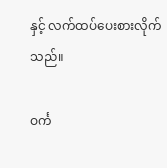နှင့် လက်ထပ်ပေးစားလိုက်သည်။

ဝင်္က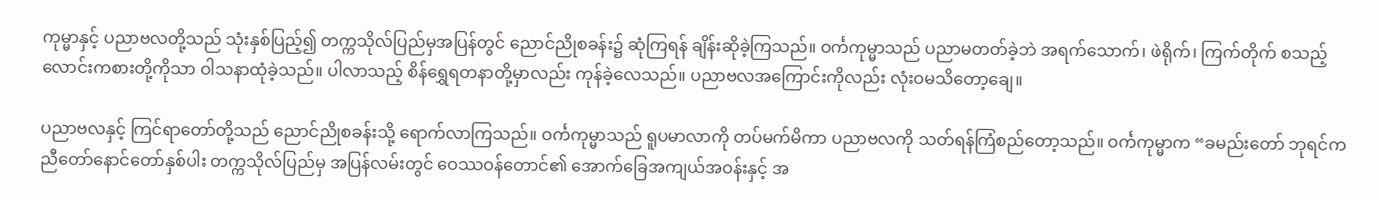ကုမ္မာနှင့် ပညာဗလတို့သည် သုံးနှစ်ပြည့်၍ တက္ကသိုလ်ပြည်မှအပြန်တွင် ညောင်ညိုစခန်း၌ ဆုံကြရန် ချိန်းဆိုခဲ့ကြသည်။ ဝင်္ကကုမ္မာသည် ပညာမတတ်ခဲ့ဘဲ အရက်သောက်၊ ဖဲရိုက်၊ ကြက်တိုက် စသည့် လောင်းကစားတို့ကိုသာ ဝါသနာထုံခဲ့သည်။ ပါလာသည့် စိန်ရွှေရတနာတို့မှာလည်း ကုန်ခဲ့လေသည်။ ပညာဗလအကြောင်းကိုလည်း လုံးဝမသိတော့ချေ။

ပညာဗလနှင့် ကြင်ရာတော်တို့သည် ညောင်ညိုစခန်းသို့ ရောက်လာကြသည်။ ဝင်္ကကုမ္မာသည် ရူပမာလာကို တပ်မက်မိကာ ပညာဗလကို သတ်ရန်ကြံစည်တော့သည်။ ဝင်္ကကုမ္မာက “ခမည်းတော် ဘုရင်က ညီတော်နောင်တော်နှစ်ပါး တက္ကသိုလ်ပြည်မှ အပြန်လမ်းတွင် ဝေဿဝန်တောင်၏ အောက်ခြေအကျယ်အဝန်းနှင့် အ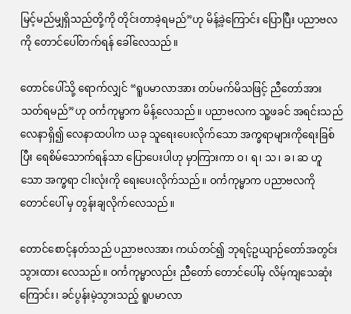မြင့်မည်မျှရှိသည်တို့ကို တိုင်းတာခဲ့ရမည်”ဟု မိန့်ခဲ့ကြောင်း ပြောပြီး ပညာဗလကို တောင်ပေါ်တက်ရန် ခေါ်လေသည်။

တောင်ပေါ်သို့ ရောက်လျှင် “ရူပမာလာအား တပ်မက်မိသဖြင့် ညီတော်အား သတ်ရမည်”ဟု ဝင်္ကကုမ္မာက မိန့်လေသည်။ ပညာဗလက သူ့ဖခင် အရင်းသည် လေနာရှိ၍ လေနာထပါက ယခု သူရေးပေးလိုက်သော အက္ခရာများကိုရေးခြစ်ပြီး ရေစိမ်သောက်ရန်သာ ပြောပေးပါဟု မှာကြားကာ ဝ၊ ရ၊ သ၊ ခ၊ ဆ ဟူသော အက္ခရာ ငါးလုံးကို ရေးပေးလိုက်သည်။ ဝင်္ကကုမ္မာက ပညာဗလကို တောင်ပေါ် မှ တွန်းချလိုက်လေသည်။

တောင်စောင့်နတ်သည် ပညာဗလအား ကယ်တင်၍ ဘုရင့်ဥယျာဉ်တော်အတွင်း သွားထား လေသည်။ ဝင်္ကကုမ္မာလည်း ညီတော် တောင်ပေါ်မှ လိမ့်ကျသေဆုံးကြောင်း၊ ခင်ပွန်းမဲ့သွားသည့် ရူပမာလာ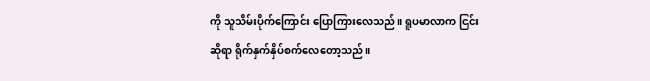ကို သူသိမ်းပိုက်ကြောင်း ပြောကြားလေသည်။ ရူပမာလာက ငြင်းဆိုရာ ရိုက်နှက်နှိပ်စက်လေတော့သည်။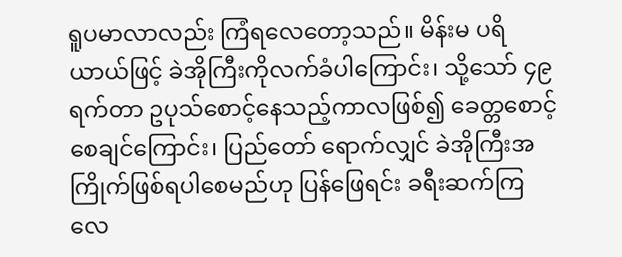ရူပမာလာလည်း ကြံရလေတော့သည်။ မိန်းမ ပရိယာယ်ဖြင့် ခဲအိုကြီးကိုလက်ခံပါကြောင်း၊ သို့သော် ၄၉ ရက်တာ ဥပုသ်စောင့်နေသည့်ကာလဖြစ်၍ ခေတ္တစောင့်စေချင်ကြောင်း၊ ပြည်တော် ရောက်လျှင် ခဲအိုကြီးအကြိုက်ဖြစ်ရပါစေမည်ဟု ပြန်ဖြေရင်း ခရီးဆက်ကြလေ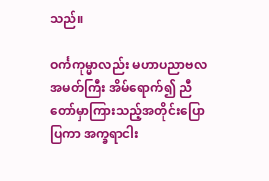သည်။

ဝင်္ကကုမ္မာလည်း မဟာပညာဗလအမတ်ကြီး အိမ်ရောက်၍ ညီတော်မှာကြားသည့်အတိုင်းပြောပြကာ အက္ခရာငါး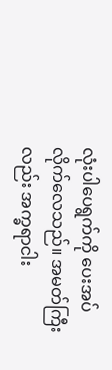လုံးပါပေရွက်ကို ပေးအပ်လိုက်လေသည်။ အမတ်ကြီးလည်း အက္ခရာငါး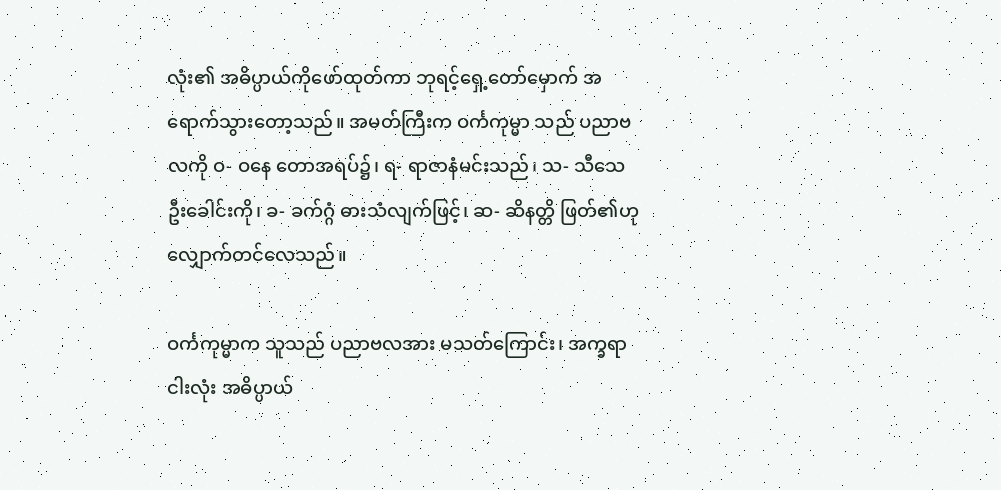လုံး၏ အဓိပ္ပာယ်ကိုဖော်ထုတ်ကာ ဘုရင့်ရှေ့တော်မှောက် အရောက်သွားတော့သည်။ အမတ်ကြီးက ဝင်္ကကုမ္မာ သည် ပညာဗလကို ဝ- ဝနေ တောအရပ်၌၊ ရ- ရာဇာနံမင်းသည်၊ သ- သီသေ ဦးခေါင်းကို၊ ခ- ခက်ဂ္ဂံ ဓားသံလျက်ဖြင့်၊ ဆ- ဆိနတ္တိ ဖြတ်၏ဟု လျှောက်တင်လေသည်။

ဝင်္ကကုမ္မာက သူသည် ပညာဗလအား မသတ်ကြောင်း၊ အက္ခရာငါးလုံး အဓိပ္ပာယ်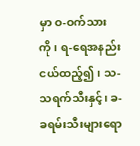မှာ ဝ-ဝက်သား ကို၊ ရ-ရေအနည်းငယ်ထည့်၍၊ သ-သရက်သီးနှင့်၊ ခ-ခရမ်းသီးများရော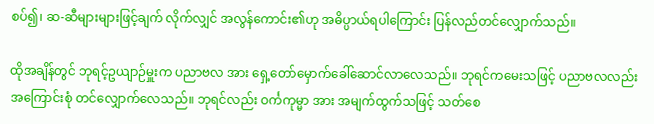စပ်၍၊ ဆ-ဆီများများဖြင့်ချက် လိုက်လျှင် အလွန်ကောင်း၏ဟု အဓိပ္ပာယ်ရပါကြောင်း ပြန်လည်တင်လျှောက်သည်။

ထိုအချိန်တွင် ဘုရင့်ဥယျာဉ်မှူးက ပညာဗလ အား ရှေ့တော်မှောက်ခေါ်ဆောင်လာလေသည်။ ဘုရင်ကမေးသဖြင့် ပညာဗလလည်း အကြောင်းစုံ တင်လျှောက်လေသည်။ ဘုရင်လည်း ဝင်္ကကုမ္မာ အား အမျက်ထွက်သဖြင့် သတ်စေ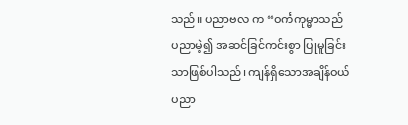သည်။ ပညာဗလ က “ဝင်္ကကုမ္မာသည် ပညာမဲ့၍ အဆင်ခြင်ကင်းစွာ ပြုမူခြင်းသာဖြစ်ပါသည်၊ ကျန်ရှိသောအချိန်ဝယ် ပညာ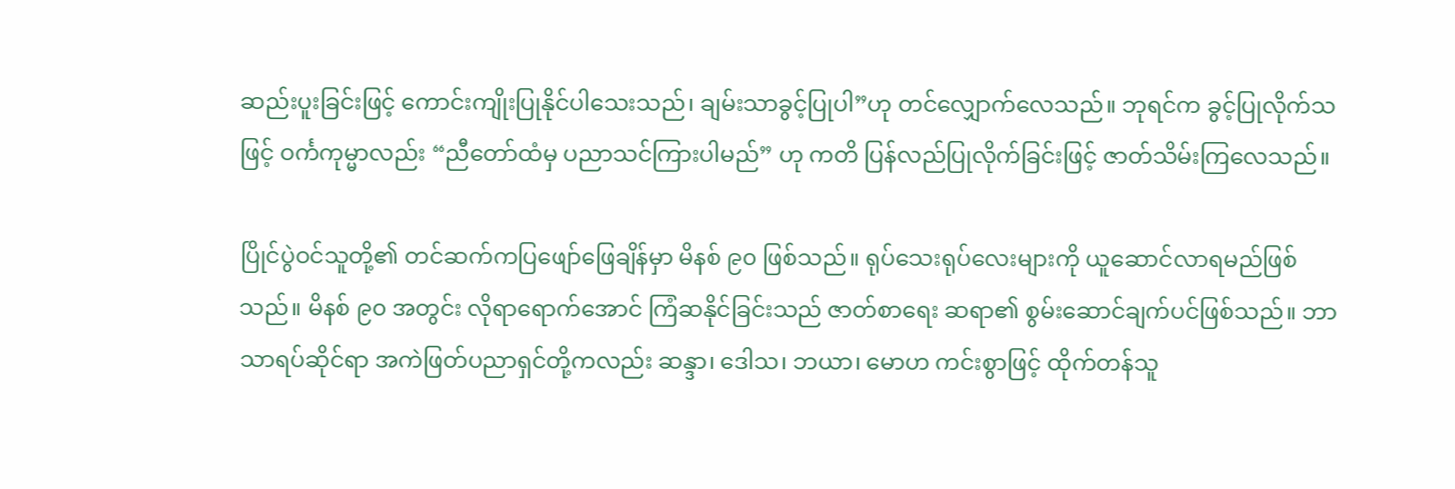ဆည်းပူးခြင်းဖြင့် ကောင်းကျိုးပြုနိုင်ပါသေးသည်၊ ချမ်းသာခွင့်ပြုပါ”ဟု တင်လျှောက်လေသည်။ ဘုရင်က ခွင့်ပြုလိုက်သဖြင့် ဝင်္ကကုမ္မာလည်း “ညီတော်ထံမှ ပညာသင်ကြားပါမည်” ဟု ကတိ ပြန်လည်ပြုလိုက်ခြင်းဖြင့် ဇာတ်သိမ်းကြလေသည်။

ပြိုင်ပွဲဝင်သူတို့၏ တင်ဆက်ကပြဖျော်ဖြေချိန်မှာ မိနစ် ၉၀ ဖြစ်သည်။ ရုပ်သေးရုပ်လေးများကို ယူဆောင်လာရမည်ဖြစ်သည်။ မိနစ် ၉၀ အတွင်း လိုရာရောက်အောင် ကြံဆနိုင်ခြင်းသည် ဇာတ်စာရေး ဆရာ၏ စွမ်းဆောင်ချက်ပင်ဖြစ်သည်။ ဘာသာရပ်ဆိုင်ရာ အကဲဖြတ်ပညာရှင်တို့ကလည်း ဆန္ဒာ၊ ဒေါသ၊ ဘယာ၊ မောဟ ကင်းစွာဖြင့် ထိုက်တန်သူ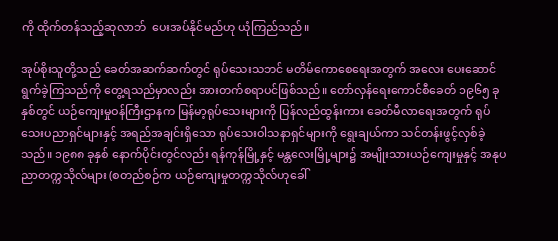ကို ထိုက်တန်သည့်ဆုလာဘ်  ပေးအပ်နိုင်မည်ဟု ယုံကြည်သည်။

အုပ်စိုးသူတို့သည် ခေတ်အဆက်ဆက်တွင် ရုပ်သေးသဘင် မတိမ်ကောစေရေးအတွက် အလေး ပေးဆောင်ရွက်ခဲ့ကြသည်ကို တွေ့ရသည်မှာလည်း အားတက်စရာပင်ဖြစ်သည်။ တော်လှန်ရေးကောင်စီခေတ် ၁၉၆၅ ခုနှစ်တွင် ယဉ်ကျေးမှုဝန်ကြီးဌာနက မြန်မာ့ရုပ်သေးများကို ပြန်လည်ထွန်းကား ခေတ်မီလာရေးအတွက် ရုပ်သေးပညာရှင်များနှင့် အရည်အချင်းရှိသော ရုပ်သေးဝါသနာရှင်များကို ရွေးချယ်ကာ သင်တန်းဖွင့်လှစ်ခဲ့သည်။ ၁၉၈၈ ခုနှစ် နောက်ပိုင်းတွင်လည်း ရန်ကုန်မြို့နှင့် မန္တလေးမြို့များ၌ အမျိုးသားယဉ်ကျေးမှုနှင့် အနုပညာတက္ကသိုလ်များ (စတည်စဉ်က ယဉ်ကျေးမှုတက္ကသိုလ်ဟုခေါ်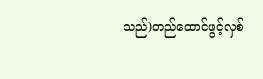သည်)တည်ထောင်ဖွင့်လှစ်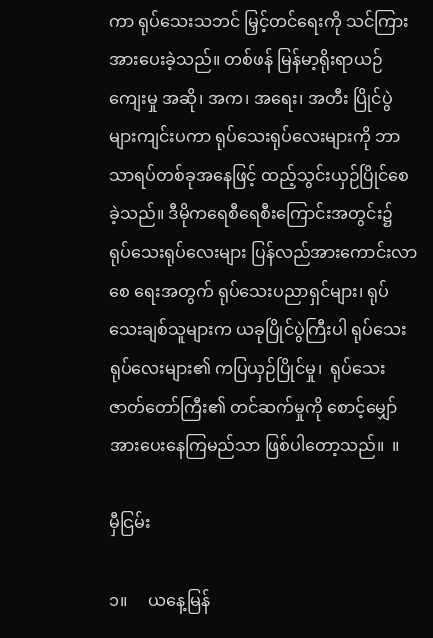ကာ ရုပ်သေးသဘင် မြှင့်တင်ရေးကို သင်ကြားအားပေးခဲ့သည်။ တစ်ဖန် မြန်မာ့ရိုးရာယဉ်ကျေးမှု အဆို၊ အက၊ အရေး၊ အတီး ပြိုင်ပွဲများကျင်းပကာ ရုပ်သေးရုပ်လေးများကို ဘာသာရပ်တစ်ခုအနေဖြင့် ထည့်သွင်းယှဉ်ပြိုင်စေခဲ့သည်။ ဒီမိုကရေစီရေစီးကြောင်းအတွင်း၌ ရုပ်သေးရုပ်လေးများ ပြန်လည်အားကောင်းလာစေ ရေးအတွက် ရုပ်သေးပညာရှင်များ၊ ရုပ်သေးချစ်သူများက ယခုပြိုင်ပွဲကြီးပါ ရုပ်သေးရုပ်လေးများ၏ ကပြယှဉ်ပြိုင်မှု၊  ရုပ်သေးဇာတ်တော်ကြီး၏ တင်ဆက်မှုကို စောင့်မျှော်အားပေးနေကြမည်သာ ဖြစ်ပါတော့သည်။  ။

မှီငြမ်း

၁။     ယနေ့မြန်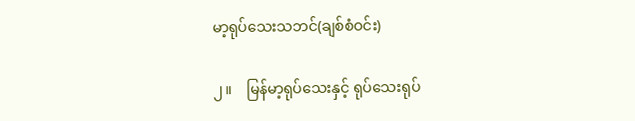မာ့ရုပ်သေးသဘင်(ချစ်စံဝင်း)

၂။    မြန်မာ့ရုပ်သေးနှင့် ရုပ်သေးရုပ်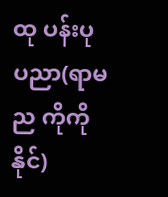ထု ပန်းပု ပညာ(ရာမည ကိုကိုနိုင်)